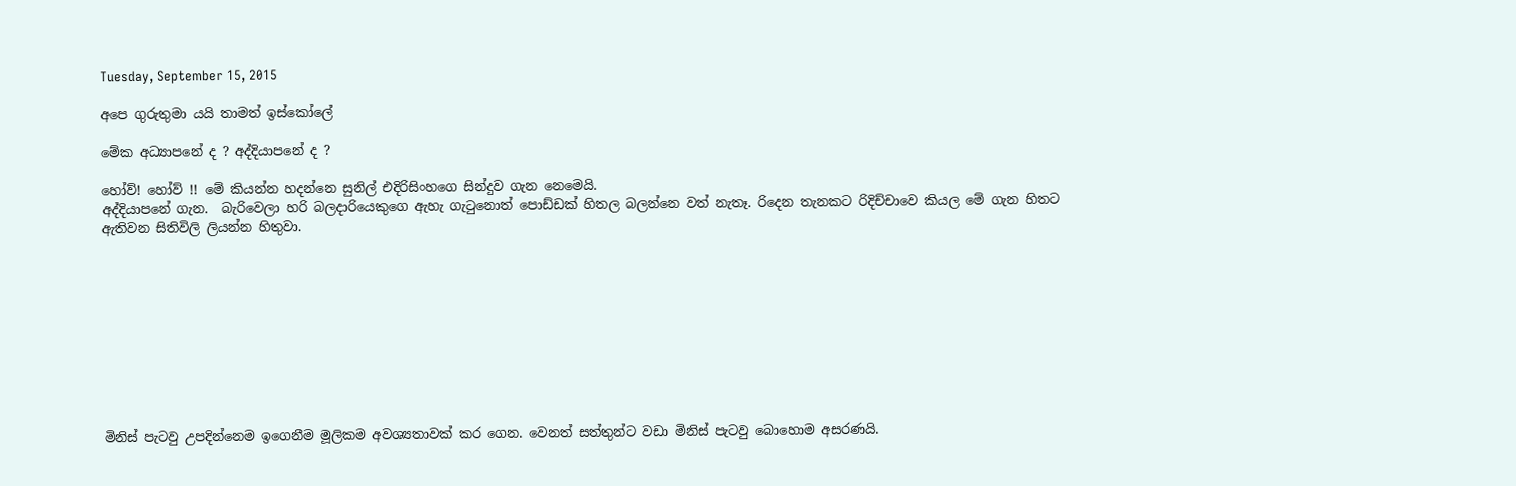Tuesday, September 15, 2015

අපෙ ගුරුතුමා යයි තාමත් ඉස්කෝලේ

මේක අධ්‍යාපනේ ද ? අද්දියාපනේ ද ?

හෝව්! හෝව් !! මේ කියන්න හදන්නෙ සුනිල් එදිරිසිංහගෙ සින්දුව ගැන නෙමෙයි.
අද්දියාපනේ ගැන.  බැරිවෙලා හරි බලදාරියෙකුගෙ ඇහැ ගැටුනොත් පොඩ්ඩක් හිතල බලන්නෙ වත් නැතෑ. රිදෙන තැනකට රිදිච්චාවෙ කියල මේ ගැන හිතට ඇතිවන සිතිවිලි ලියන්න හිතුවා.










මිනිස් පැටවු උපදින්නෙම ඉගෙනීම මූලිකම අවශ්‍යතාවක් කර ගෙන. වෙනත් සත්තුන්ට වඩා මිනිස් පැටවු බොහොම අසරණයි.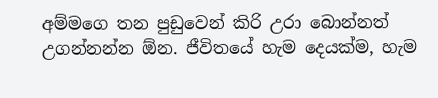අම්මගෙ තන පුඩුවෙන් කිරි උරා බොන්නත් උගන්නන්න ඕන. ජීවිතයේ හැම දෙයක්ම, හැම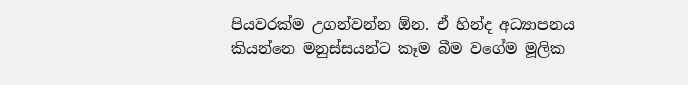පියවරක්ම උගන්වන්න ඕන. ඒ හින්ද අධ්‍යාපනය කියන්නෙ මනුස්සයන්ට කෑම බීම වගේම මූලික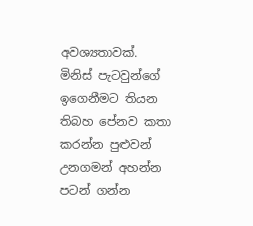අවශ්‍යතාවක්.
මිනිස් පැටවුන්ගේ ඉගෙනීමට තියන තිබහ පේනව කතා කරන්න පුළුවන් උනගමන් අහන්න පටන් ගන්න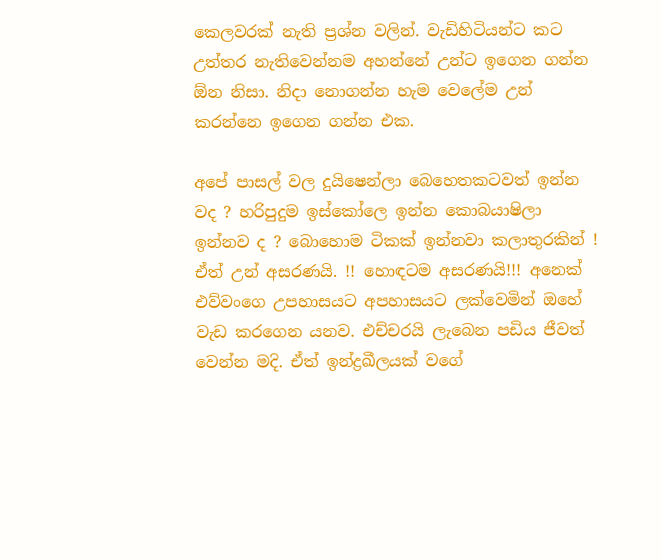කෙලවරක් නැති ප්‍රශ්න වලින්. වැඩිහිටියන්ට කට උත්තර නැතිවෙන්නම අහන්නේ උන්ට ඉගෙන ගන්න ඕන නිසා. නිදා නොගන්න හැම වෙලේම උන් කරන්නෙ ඉගෙන ගන්න එක.

අපේ පාසල් වල දුයිෂෙන්ලා බෙහෙතකටවත් ඉන්න වද ? හරිපුදුම ඉස්කෝලෙ ඉන්න කොබයාෂිලා  ඉන්නව ද ? බොහොම ටිකක් ඉන්නවා කලාතුරකින් !  ඒත් උන් අසරණයි. !! හොඳටම අසරණයි!!! අනෙක් එව්වංගෙ උපහාසයට අපහාසයට ලක්වෙමින් ඔහේ වැඩ කරගෙන යනව. එච්චරයි ලැබෙන පඩිය ජීවත් වෙන්න මදි. ඒත් ඉන්ද්‍රඛීලයක් වගේ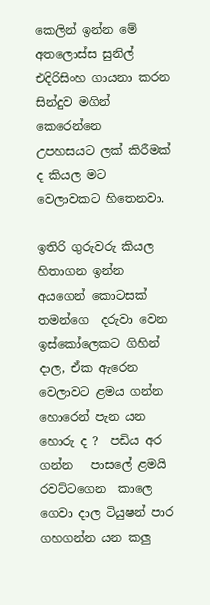කෙලින් ඉන්න මේ අතලොස්ස සුනිල් එදිරිසිංහ ගායනා කරන  සින්දුව මගින් කෙරෙන්නෙ   උපහසයට ලක් කිරීමක් ද කියල මට වෙලාවකට හිතෙනවා.

ඉතිරි ගුරුවරු කියල හිතාගන ඉන්න අයගෙන් කොටසක් තමන්ගෙ  දරුවා වෙන ඉස්කෝලෙකට ගිහින් දාල, ඒක ඇරෙන වෙලාවට ළමය ගන්න හොරෙන් පැන යන හොරු ද ?  පඩිය අර ගන්න   පාසලේ ළමයි රවට්ටගෙන  කාලෙ ගෙවා දාල ටියුෂන් පාර ගහගන්න යන කලු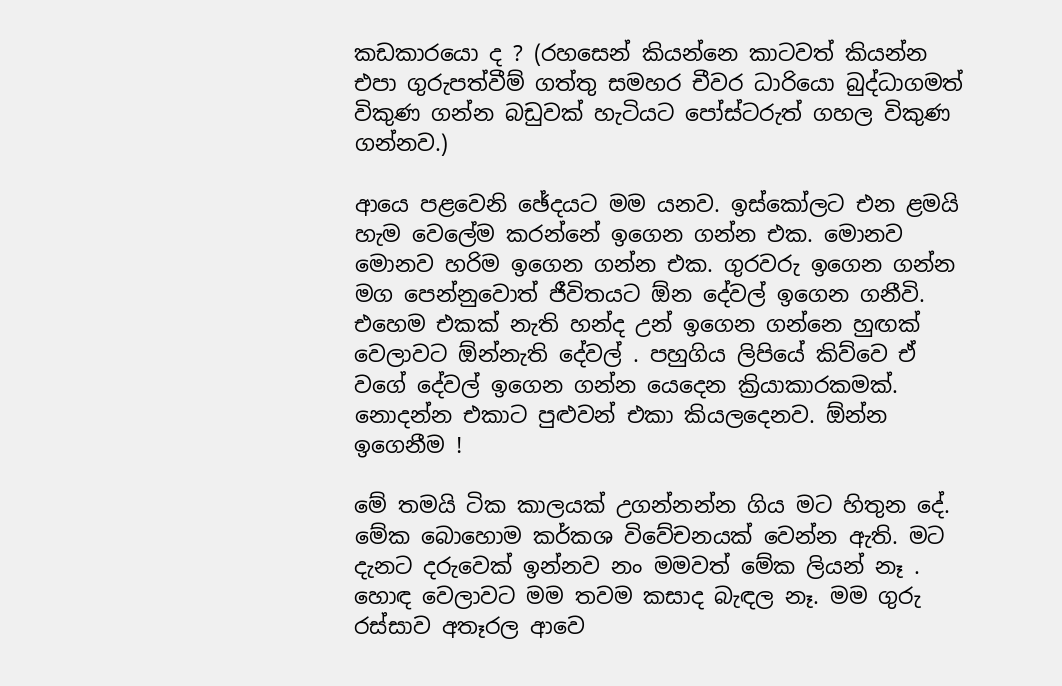කඩකාරයො ද ? (රහසෙන් කියන්නෙ කාටවත් කියන්න එපා ගුරුපත්වීම් ගත්තු සමහර චීවර ධාරියො බුද්ධාගමත් විකුණ ගන්න බඩුවක් හැටියට පෝස්ටරුත් ගහල විකුණ ගන්නව.)

ආයෙ පළවෙනි ඡේදයට මම යනව. ඉස්කෝලට එන ළමයි හැම වෙලේම කරන්නේ ඉගෙන ගන්න එක. මොනව මොනව හරිම ඉගෙන ගන්න එක. ගුරවරු ඉගෙන ගන්න මග පෙන්නුවොත් ජීවිතයට ඕන දේවල් ඉගෙන ගනීවි. එහෙම එකක් නැති හන්ද උන් ඉගෙන ගන්නෙ හුඟක් වෙලාවට ඕන්නැති දේවල් . පහුගිය ලිපියේ කිව්වෙ ඒ වගේ දේවල් ඉගෙන ගන්න යෙදෙන ක්‍රියාකාරකමක්. නොදන්න එකාට පුළුවන් එකා කියලදෙනව. ඕන්න ඉගෙනීම !

මේ තමයි ටික කාලයක් උගන්නන්න ගිය මට හිතුන දේ. මේක බොහොම කර්කශ විවේචනයක් වෙන්න ඇති. මට දැනට දරුවෙක් ඉන්නව නං මමවත් මේක ලියන් නෑ . හොඳ වෙලාවට මම තවම කසාද බැඳල නෑ. මම ගුරු රස්සාව අතෑරල ආවෙ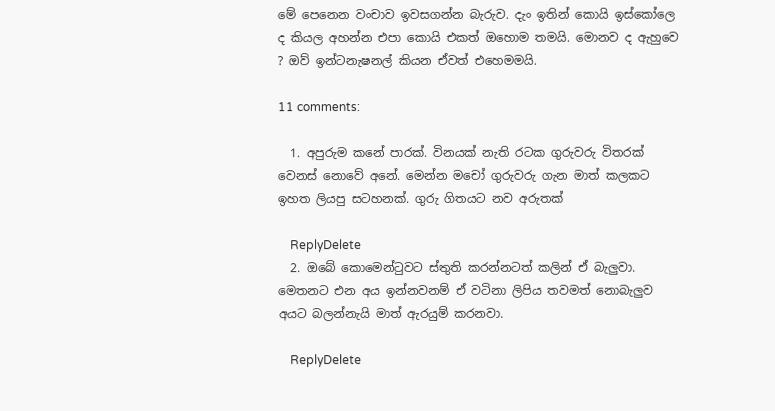මේ පෙනෙන වංචාව ඉවසගන්න බැරුව. දැං ඉතින් කොයි ඉස්කෝලෙ ද කියල අහන්න එපා කොයි එකත් ඔහොම තමයි. මොනව ද ඇහුවෙ ? ඔව් ඉන්ටනැෂනල් කියන ඒවත් එහෙමමයි.

11 comments:

  1. අපුරුම කනේ පාරක්. විනයක් නැති රටක ගුරුවරු විතරක් වෙනස් නොවේ අනේ. මෙන්න මචෝ ගුරුවරු ගැන මාත් කලකට ඉහත ලියපු සටහනක්. ගුරු ගිතයට නව අරුතක්

    ReplyDelete
  2. ඔබේ කොමෙන්ටුවට ස්තුති කරන්නටත් කලින් ඒ බැලුවා. මෙතනට එන අය ඉන්නවනම් ඒ වටිනා ලිපිය තවමත් නොබැලුව අයට බලන්නැයි මාත් ඇරයුම් කරනවා.

    ReplyDelete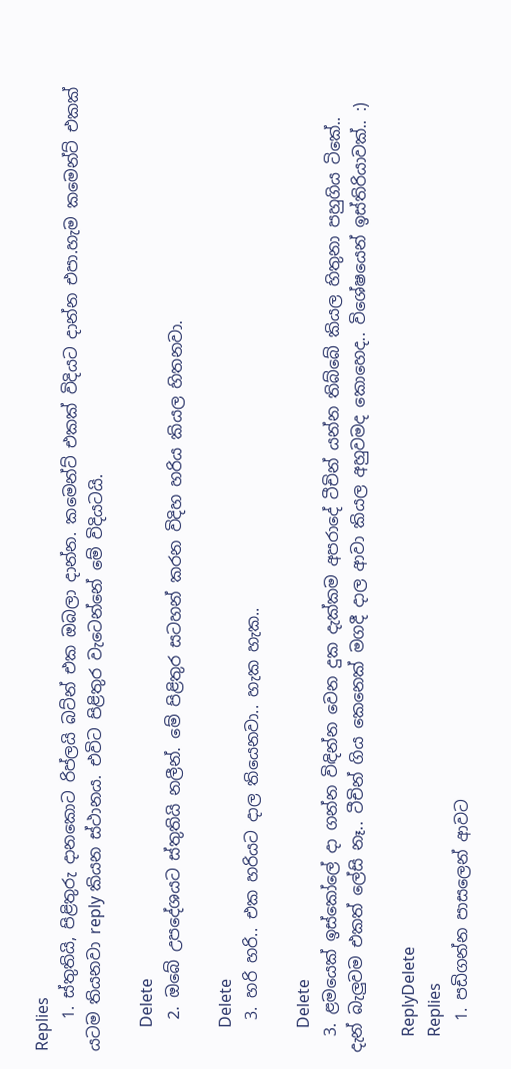Replies
    1. ස්තුතියි, පිළිතුරු දානකොට රිප්ලයි බට්න් එක ඔබලා දාන්න. කමෙන්ට් එකක් විදියට දාන්න එපා.හැම කමෙන්ට් එකක් යටම තියනවා reply කියන ස්ථානය. එවිට පිළිතුර වැටෙන්නේ මේ විදියටයි.

      Delete
    2. ඔබේ උපදේශයට ස්තුතියි නලීන්. මේ පිළිතුර සටහන් කරන විදිහ හරිය කියල හිතනවා.

      Delete
    3. හරි හරි.. එක හරියට දාල තියෙනවා.. හැක හැක..

      Delete
  3. ළමයෙක් ඉස්කෝලේ දා ගන්න විඳින්න වෙන දුක දැක්කම අපරාදේ ටීචින් යන්න තිබ්බේ කියල හිතුනා පහුගිය ටිකේ.. දැන් බැලුවම එකත් ලේසි නෑ.. ටීචින් ගිය කෙනෙක් මගදී දාල ආවා කියල අහුවමද කොහෙද.. විශේෂයෙන් ඉස්තිරියාවක්.. :)

    ReplyDelete
    Replies
    1. පඩිගන්න පාසලෙන් ආවට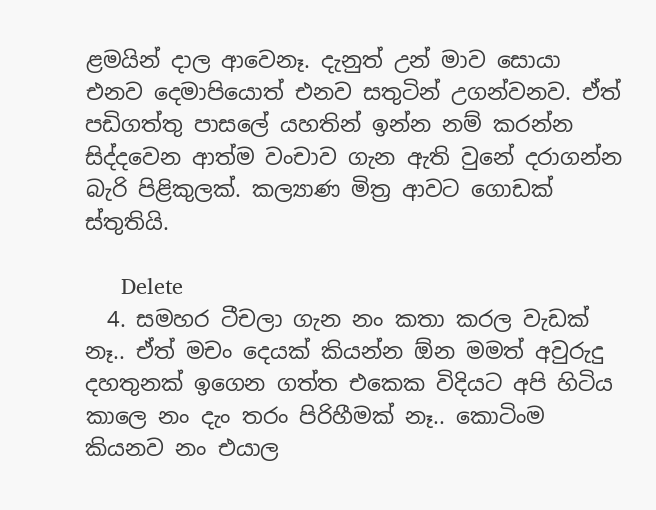ළමයින් දාල ආවෙනෑ. දැනුත් උන් මාව සොයා එනව දෙමාපියොත් එනව සතුටින් උගන්වනව. ඒත් පඩිගත්තු පාසලේ යහතින් ඉන්න නම් කරන්න සිද්දවෙන ආත්ම වංචාව ගැන ඇති වුනේ දරාගන්න බැරි පිළිකුලක්. කල්‍යාණ මිත්‍ර ආවට ගොඩක් ස්තුතියි.

      Delete
  4. සමහර ටීචලා ගැන නං කතා කරල වැඩක් නෑ.. ඒත් මචං දෙයක් කියන්න ඕන මමත් අවුරුදු දහතුනක් ඉගෙන ගත්ත එකෙක විදියට අපි හිටිය කාලෙ නං දැං තරං පිරිහීමක් නෑ.. කොටිංම කියනව නං එයාල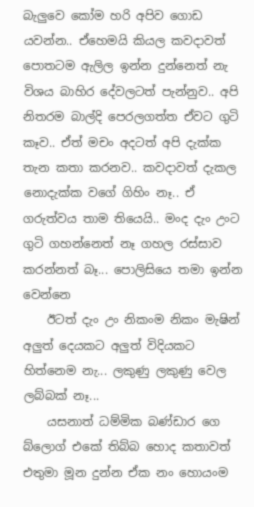බැලුවෙ කෝම හරි අපිව ගොඩ යවන්න.. ඒහෙමයි කියල කවදාවත් පොතටම ඇලිල ඉන්න දුන්නෙත් නැ විශය බාහිර දේවලටත් පැන්නුව.. අපි නිතරම බාල්දි පෙරලගත්ත ඒවට ගුටි කෑව.. ඒත් මචං අදටත් අපි දැක්ක තැන කතා කරනව.. කවදාවත් දැකල නොදැක්ක වගේ ගිහිං නෑ.. ඒ ගරුත්වය තාම තියෙයි.. මංද දැං උංට ගුටි ගහන්නෙත් නෑ ගහල රස්සාව කරන්නත් බෑ... පොලිසියෙ තමා ඉන්න වෙන්නෙ
    ඊටත් දැං උං නිකංම නිකං මැෂින් අලුත් දෙයකට අලුත් විදියකට හිත්නෙම නැ... ලකුණු ලකුණු වෙල ලබ්බක් නෑ...
    යසනාත් ධම්මික බණ්ඩාර ගෙ බ්ලොග් එකේ තිබ්බ හොද කතාවත් එතුමා මූන දුන්න ඒක නං හොයංම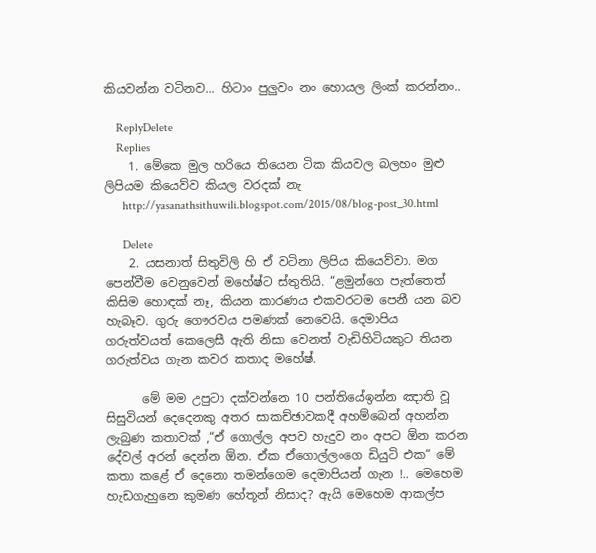කියවන්න වටිනව... හිටාං පුලුවං නං හොයල ලිංක් කරන්නං..

    ReplyDelete
    Replies
    1. මේකෙ මුල හරියෙ තියෙන ටික කියවල බලහං මුළු ලිපියම කියෙව්ව කියල වරදක් නැ
      http://yasanathsithuwili.blogspot.com/2015/08/blog-post_30.html

      Delete
    2. යසනාත් සිතුවිලි හි ඒ වටිනා ලිපිය කියෙව්වා. මග පෙන්වීම වෙනුවෙන් මහේෂ්ට ස්තුතියි. “ළමුන්ගෙ පැත්තෙත් කිසිම හොඳක් නෑ, කියන කාරණය එකවරටම පෙනී යන බව හැබෑව. ගුරු ගෞරවය පමණක් නෙවෙයි. දෙමාපිය ගරුත්වයත් කෙලෙසී ඇති නිසා වෙනත් වැඩිහිටියකුට තියන ගරුත්වය ගැන කවර කතාද මහේෂ්.

      මේ මම උපුටා දක්වන්නෙ 10 පන්තියේඉන්න ඤාති වූ සිසුවියන් දෙදෙනකු අතර සාකච්ඡාවකදී අහම්බෙන් අහන්න ලැබුණ කතාවක් ,“ඒ ගොල්ල අපව හැදුව නං අපට ඕන කරන දේවල් අරන් දෙන්න ඕන. ඒක ඒගොල්ලංගෙ ඩියුටි එක“ මේ කතා කළේ ඒ දෙනො තමන්ගෙම දෙමාපියන් ගැන !.. මෙහෙම හැඩගැහුනෙ කුමණ හේතූන් නිසාද? ඇයි මෙහෙම ආකල්ප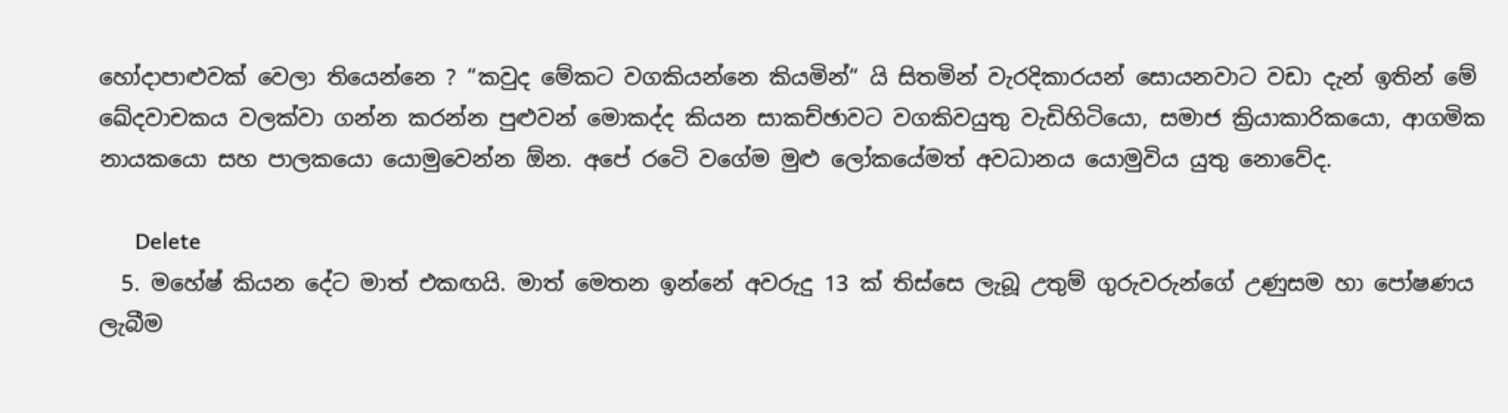හෝදාපාළුවක් වෙලා තියෙන්නෙ ? “කවුද මේකට වගකියන්නෙ කියමින්“ යි සිතමින් වැරදිකාරයන් සොයනවාට වඩා දැන් ඉතින් මේ ඛේදවාචකය වලක්වා ගන්න කරන්න පුළුවන් මොකද්ද කියන සාකච්ඡාවට වගකිවයුතු වැඩිහිටියො, සමාජ ක්‍රියාකාරිකයො, ආගමික නායකයො සහ පාලකයො යොමුවෙන්න ඕන. අපේ රටෙි වගේම මුළු ලෝකයේමත් අවධානය යොමුවිය යුතු නොවේද.

      Delete
  5. මහේෂ් කියන දේට මාත් එකඟයි. මාත් මෙතන ඉන්නේ අවරුදු 13 ක් තිස්සෙ ලැබූ උතුම් ගුරුවරුන්ගේ උණුසම හා පෝෂණය ලැබීම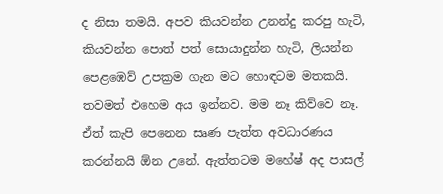ද නිසා තමයි. අපව කියවන්න උනන්දු කරපු හැටි, කියවන්න පොත් පත් සොයාදුන්න හැටි, ලියන්න පෙළඹෙව් උපක්‍රම ගැන මට හොඳටම මතකයි. තවමත් එහෙම අය ඉන්නව. මම නෑ කිව්වෙ නෑ. ඒත් කැපි පෙනෙන සෘණ පැත්ත අවධාරණය කරන්නයි ඕන උනේ. ඇත්තටම මහේෂ් අද පාසල්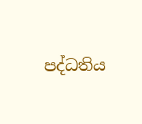පද්ධතිය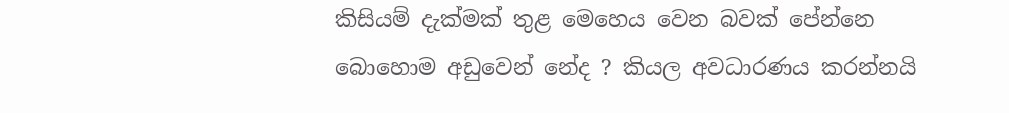කිසියම් දැක්මක් තුළ මෙහෙය වෙන බවක් පේන්නෙ බොහොම අඩුවෙන් නේද ? කියල අවධාරණය කරන්නයි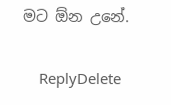මට ඕන උනේ.

    ReplyDelete